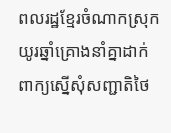ពលរដ្ឋខ្មែរចំណាកស្រុកយូរឆ្នាំគ្រោងនាំគ្នាដាក់ពាក្យស្នើសុំសញ្ជាតិថៃ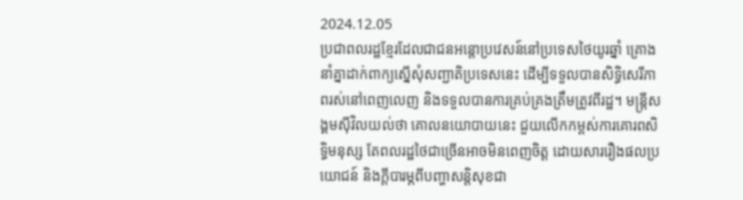2024.12.05
ប្រជាពលរដ្ឋខ្មែរដែលជាជនអន្តោប្រវេសន៍នៅប្រទេសថៃយូរឆ្នាំ គ្រោងនាំគ្នាដាក់ពាក្យស្នើសុំសញ្ជាតិប្រទេសនេះ ដើម្បីទទួលបានសិទ្ធិសេរីភាពរស់នៅពេញលេញ និងទទួលបានការគ្រប់គ្រងត្រឹមត្រូវពីរដ្ឋ។ មន្រ្តីសង្គមស៊ីវិលយល់ថា គោលនយោបាយនេះ ជួយលើកកម្ពស់ការគោរពសិទ្ធិមនុស្ស តែពលរដ្ឋថៃជាច្រើនអាចមិនពេញចិត្ត ដោយសាររឿងផលប្រយោជន៍ និងក្តីបារម្ភពីបញ្ហាសន្តិសុខជា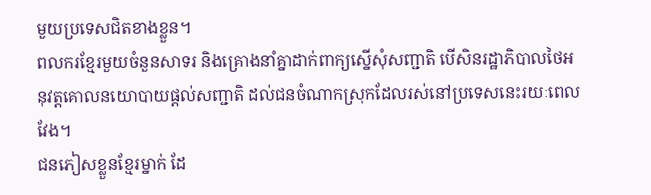មួយប្រទេសជិតខាងខ្លួន។
ពលករខ្មែរមួយចំនួនសាទរ និងគ្រោងនាំគ្នាដាក់ពាក្យស្នើសុំសញ្ជាតិ បើសិនរដ្ឋាភិបាលថៃអនុវត្តគោលនយោបាយផ្តល់សញ្ជាតិ ដល់ជនចំណាកស្រុកដែលរស់នៅប្រទេសនេះរយៈពេលវែង។
ជនភៀសខ្លួនខ្មែរម្នាក់ ដែ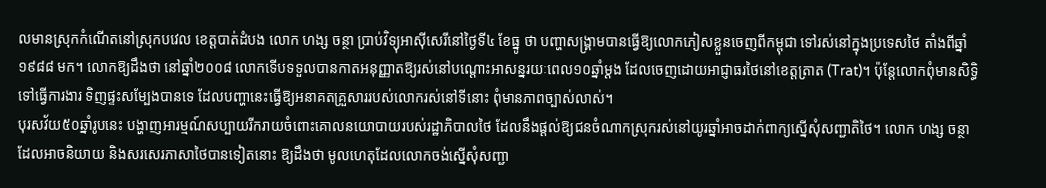លមានស្រុកកំណើតនៅស្រុកបវេល ខេត្តបាត់ដំបង លោក ហង្ស ចន្ថា ប្រាប់វិទ្យុអាស៊ីសេរីនៅថ្ងៃទី៤ ខែធ្នូ ថា បញ្ហាសង្គ្រាមបានធ្វើឱ្យលោកភៀសខ្លួនចេញពីកម្ពុជា ទៅរស់នៅក្នុងប្រទេសថៃ តាំងពីឆ្នាំ១៩៨៨ មក។ លោកឱ្យដឹងថា នៅឆ្នាំ២០០៨ លោកទើបទទួលបានកាតអនុញ្ញាតឱ្យរស់នៅបណ្ដោះអាសន្នរយៈពេល១០ឆ្នាំម្តង ដែលចេញដោយអាជ្ញាធរថៃនៅខេត្តត្រាត (Trat)។ ប៉ុន្តែលោកពុំមានសិទ្ធិទៅធ្វើការងារ ទិញផ្ទះសម្បែងបានទេ ដែលបញ្ហានេះធ្វើឱ្យអនាគតគ្រួសាររបស់លោករស់នៅទីនោះ ពុំមានភាពច្បាស់លាស់។
បុរសវ័យ៥០ឆ្នាំរូបនេះ បង្ហាញអារម្មណ៍សប្បាយរីករាយចំពោះគោលនយោបាយរបស់រដ្ឋាភិបាលថៃ ដែលនឹងផ្តល់ឱ្យជនចំណាកស្រុករស់នៅយូរឆ្នាំអាចដាក់ពាក្យស្នើសុំសញ្ជាតិថៃ។ លោក ហង្ស ចន្ថា ដែលអាចនិយាយ និងសរសេរភាសាថៃបានទៀតនោះ ឱ្យដឹងថា មូលហេតុដែលលោកចង់ស្នើសុំសញ្ជា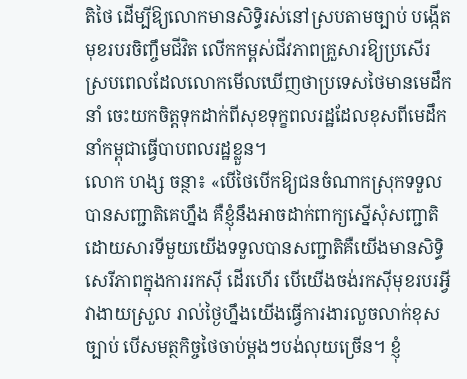តិថៃ ដើម្បីឱ្យលោកមានសិទ្ធិរស់នៅស្របតាមច្បាប់ បង្កើតមុខរបរចិញ្ចឹមជីវិត លើកកម្ពស់ជីវភាពគ្រួសារឱ្យប្រសើរ ស្របពេលដែលលោកមើលឃើញថាប្រទេសថៃមានមេដឹកនាំ ចេះយកចិត្តទុកដាក់ពីសុខទុក្ខពលរដ្ឋដែលខុសពីមេដឹកនាំកម្ពុជាធ្វើបាបពលរដ្ឋខ្លួន។
លោក ហង្ស ចន្ថា៖ «បើថៃបើកឱ្យជនចំណាកស្រុកទទួលបានសញ្ជាតិគេហ្នឹង គឺខ្ញុំនឹងអាចដាក់ពាក្យស្នើសុំសញ្ជាតិ ដោយសារទីមួយយើងទទួលបានសញ្ជាតិគឺយើងមានសិទ្ធិសេរីភាពក្នុងការរកស៊ី ដើរហើរ បើយើងចង់រកស៊ីមុខរបរអ្វីវាងាយស្រួល រាល់ថ្ងៃហ្នឹងយើងធ្វើការងារលួចលាក់ខុសច្បាប់ បើសមត្ថកិច្ចថៃចាប់ម្តងៗបង់លុយច្រើន។ ខ្ញុំ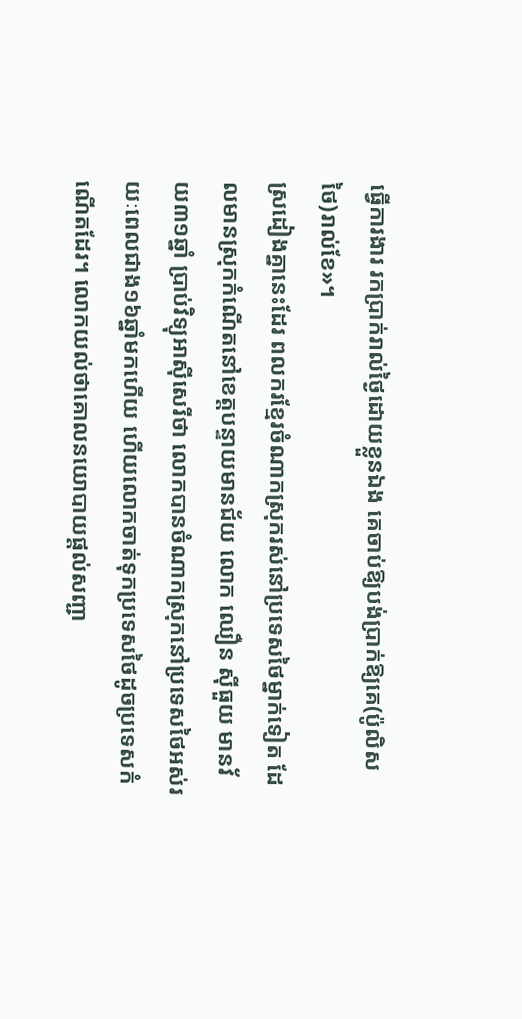ធ្វើការងារ រកប្រាក់រាល់ថ្ងៃដោយខ្លួនឯង គេចាប់ឱ្យបង់ប្រាក់ឱ្យគេ(ប៉ូលិសថៃ)រាល់ខែ»។
ស្រដៀងគ្នានេះដែរ ពលករខ្មែរចំណាកស្រុករស់នៅប្រទេសថៃម្នាក់ទៀត ដែលមានស្រុកកំណើតនៅខេត្តបន្ទាយមានជ័យ លោក ឈឿន ស៊ីធួយ មានវ័យ៣១ឆ្នាំ ប្រាប់វិទ្យុអាស៊ីសេរីថា លោកបានចំណាកស្រុកនៅប្រទេសថៃអស់រយៈពេលជាង១៦ឆ្នាំមកហើយ ហើយលោកចាត់ទុកប្រទេសថៃដូចប្រទេសកំណើតដែរ។ លោកយល់ថាគោលនយោបាយផ្តល់សញ្ជា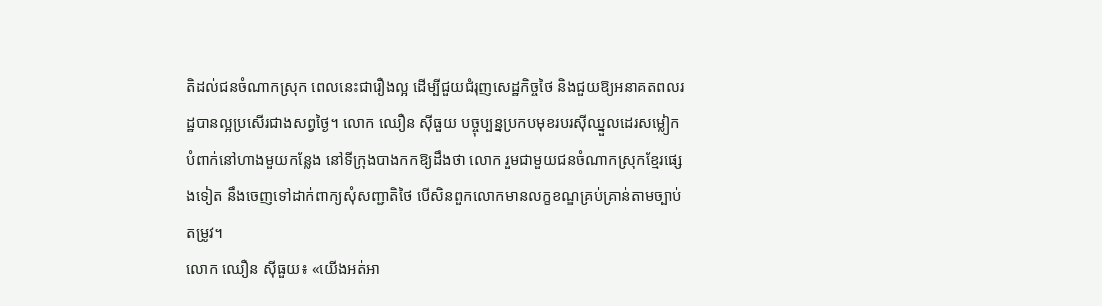តិដល់ជនចំណាកស្រុក ពេលនេះជារឿងល្អ ដើម្បីជួយជំរុញសេដ្ឋកិច្ចថៃ និងជួយឱ្យអនាគតពលរដ្ឋបានល្អប្រសើរជាងសព្វថ្ងៃ។ លោក ឈឿន ស៊ីធួយ បច្ចុប្បន្នប្រកបមុខរបរស៊ីឈ្នួលដេរសម្លៀកបំពាក់នៅហាងមួយកន្លែង នៅទីក្រុងបាងកកឱ្យដឹងថា លោក រួមជាមួយជនចំណាកស្រុកខ្មែរផ្សេងទៀត នឹងចេញទៅដាក់ពាក្យសុំសញ្ជាតិថៃ បើសិនពួកលោកមានលក្ខខណ្ឌគ្រប់គ្រាន់តាមច្បាប់តម្រូវ។
លោក ឈឿន ស៊ីធួយ៖ «យើងអត់អា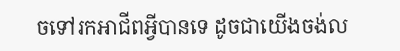ចទៅរកអាជីពអ្វីបានទេ ដូចជាយើងចង់ល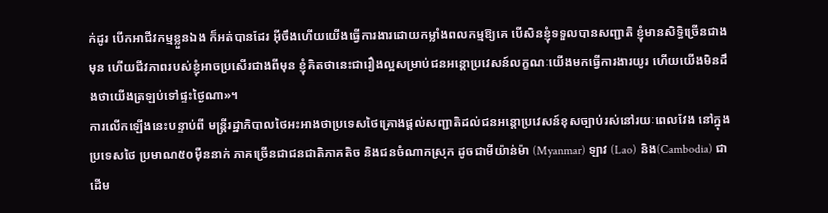ក់ដូរ បើកអាជីវកម្មខ្លួនឯង ក៏អត់បានដែរ អ៊ីចឹងហើយយើងធ្វើការងារដោយកម្លាំងពលកម្មឱ្យគេ បើសិនខ្ញុំទទួលបានសញ្ជាតិ ខ្ញុំមានសិទ្ធិច្រើនជាងមុន ហើយជីវភាពរបស់ខ្ញុំអាចប្រសើរជាងពីមុន ខ្ញុំគិតថានេះជារឿងល្អសម្រាប់ជនអន្តោប្រវេសន៍លក្ខណៈយើងមកធ្វើការងារយូរ ហើយយើងមិនដឹងថាយើងត្រឡប់ទៅផ្ទះថ្ងៃណា»។
ការលើកឡើងនេះបន្ទាប់ពី មន្រ្តីរដ្ឋាភិបាលថៃអះអាងថាប្រទេសថៃគ្រោងផ្តល់សញ្ជាតិដល់ជនអន្តោប្រវេសន៍ខុសច្បាប់រស់នៅរយៈពេលវែង នៅក្នុងប្រទេសថៃ ប្រមាណ៥០ម៉ឺននាក់ ភាគច្រើនជាជនជាតិភាគតិច និងជនចំណាកស្រុក ដូចជាមីយ៉ាន់ម៉ា (Myanmar) ឡាវ (Lao) និង(Cambodia) ជាដើម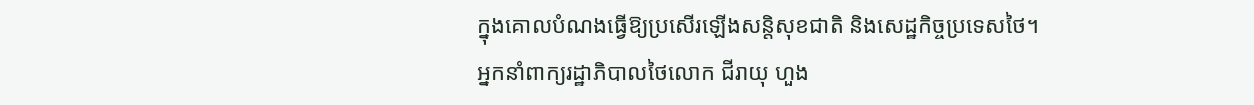ក្នុងគោលបំណងធ្វើឱ្យប្រសើរឡើងសន្តិសុខជាតិ និងសេដ្ឋកិច្ចប្រទេសថៃ។
អ្នកនាំពាក្យរដ្ឋាភិបាលថៃលោក ជីរាយុ ហួង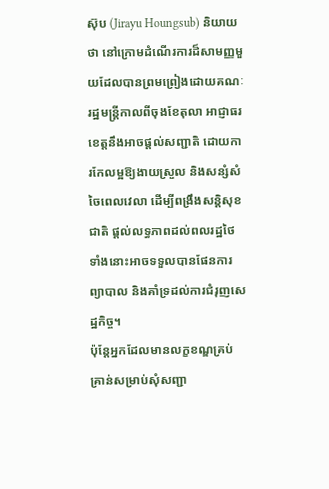ស៊ុប (Jirayu Houngsub) និយាយថា នៅក្រោមដំណើរការដ៏សាមញ្ញមួយដែលបានព្រមព្រៀងដោយគណៈរដ្ឋមន្រ្តីកាលពីចុងខែតុលា អាជ្ញាធរខេត្តនឹងអាចផ្តល់សញ្ជាតិ ដោយការកែលម្អឱ្យងាយស្រួល និងសន្សំសំចៃពេលវេលា ដើម្បីពង្រឹងសន្តិសុខជាតិ ផ្តល់លទ្ធភាពដល់ពលរដ្ឋថៃទាំងនោះអាចទទួលបានផែនការព្យាបាល និងគាំទ្រដល់ការជំរុញសេដ្ឋកិច្ច។
ប៉ុន្តែអ្នកដែលមានលក្ខខណ្ឌគ្រប់គ្រាន់សម្រាប់សុំសញ្ជា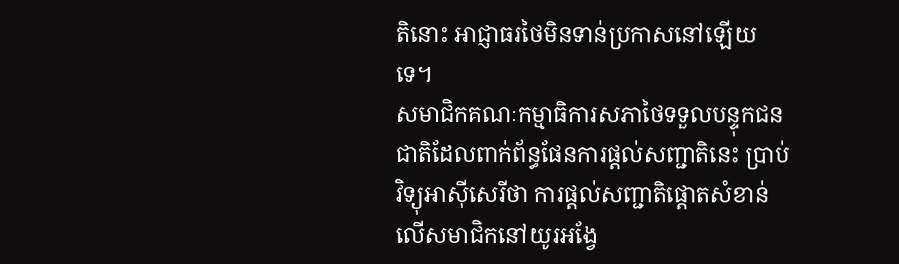តិនោះ អាជ្ញាធរថៃមិនទាន់ប្រកាសនៅឡើយទេ។
សមាជិកគណៈកម្មាធិការសភាថៃទទួលបន្ទុកជនជាតិដែលពាក់ព័ន្ធផែនការផ្តល់សញ្ជាតិនេះ ប្រាប់វិទ្យុអាស៊ីសេរីថា ការផ្តល់សញ្ជាតិផ្ដោតសំខាន់លើសមាជិកនៅយូរអង្វែ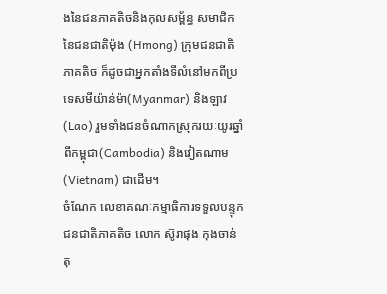ងនៃជនភាគតិចនិងកុលសម្ព័ន្ធ សមាជិកនៃជនជាតិម៉ុង (Hmong) ក្រុមជនជាតិភាគតិច ក៏ដូចជាអ្នកតាំងទីលំនៅមកពីប្រទេសមីយ៉ាន់ម៉ា(Myanmar) និងឡាវ(Lao) រួមទាំងជនចំណាកស្រុករយៈយូរឆ្នាំពីកម្ពុជា(Cambodia) និងវៀតណាម(Vietnam) ជាដើម។
ចំណែក លេខាគណៈកម្មាធិការទទួលបន្ទុកជនជាតិភាគតិច លោក ស៊ូរាផុង កុងចាន់តុ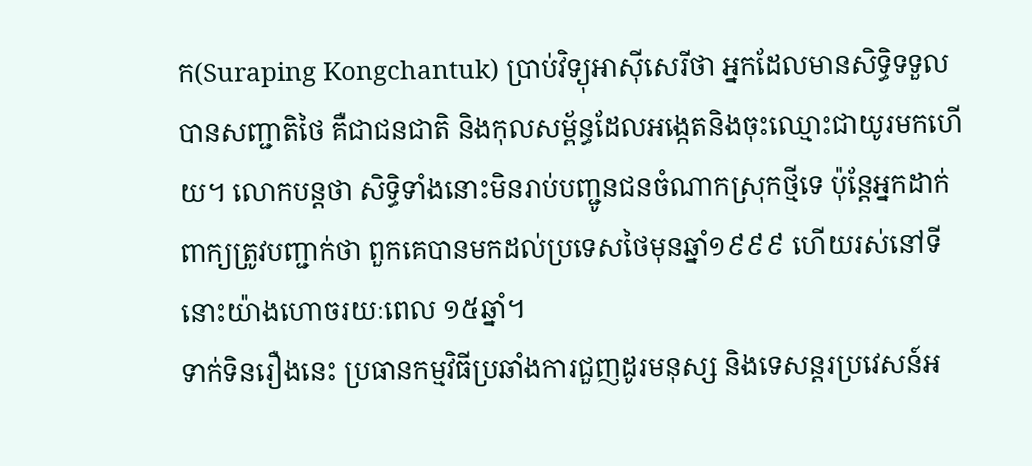ក(Suraping Kongchantuk) ប្រាប់វិទ្យុអាស៊ីសេរីថា អ្នកដែលមានសិទ្ធិទទួលបានសញ្ជាតិថៃ គឺជាជនជាតិ និងកុលសម្ព័ន្ធដែលអង្កេតនិងចុះឈ្មោះជាយូរមកហើយ។ លោកបន្តថា សិទ្ធិទាំងនោះមិនរាប់បញ្ជូនជនចំណាកស្រុកថ្មីទេ ប៉ុន្តែអ្នកដាក់ពាក្យត្រូវបញ្ជាក់ថា ពួកគេបានមកដល់ប្រទេសថៃមុនឆ្នាំ១៩៩៩ ហើយរស់នៅទីនោះយ៉ាងហោចរយៈពេល ១៥ឆ្នាំ។
ទាក់ទិនរឿងនេះ ប្រធានកម្មវិធីប្រឆាំងការជួញដូរមនុស្ស និងទេសន្តរប្រវេសន៍អ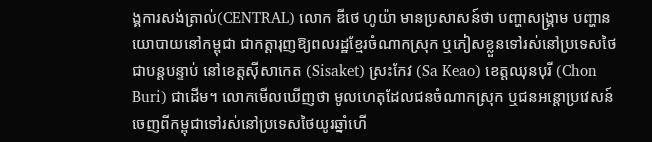ង្គការសង់ត្រាល់(CENTRAL) លោក ឌីថេ ហូយ៉ា មានប្រសាសន៍ថា បញ្ហាសង្គ្រាម បញ្ហានយោបាយនៅកម្ពុជា ជាកត្តារុញឱ្យពលរដ្ឋខ្មែរចំណាកស្រុក ឬភៀសខ្លួនទៅរស់នៅប្រទេសថៃជាបន្តបន្ទាប់ នៅខេត្តស៊ីសាកេត (Sisaket) ស្រះកែវ (Sa Keao) ខេត្តឈុនបុរី (Chon Buri) ជាដើម។ លោកមើលឃើញថា មូលហេតុដែលជនចំណាកស្រុក ឬជនអន្តោប្រវេសន៍ចេញពីកម្ពុជាទៅរស់នៅប្រទេសថៃយូរឆ្នាំហើ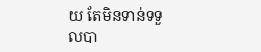យ តែមិនទាន់ទទួលបា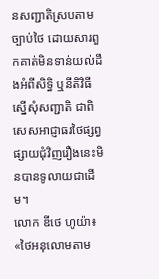នសញ្ជាតិស្របតាមច្បាប់ថៃ ដោយសារពួកគាត់មិនទាន់យល់ដឹងអំពីសិទ្ធិ ឬនីតិវិធីស្នើសុំសញ្ជាតិ ជាពិសេសអាជ្ញាធរថៃផ្សព្វផ្សាយជុំវិញរឿងនេះមិនបានទូលាយជាដើម។
លោក ឌីថេ ហូយ៉ា៖ «ថៃអនុលោមតាម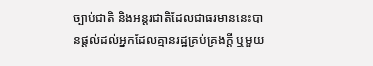ច្បាប់ជាតិ និងអន្តរជាតិដែលជាធរមាននេះបានផ្តល់ដល់អ្នកដែលគ្មានរដ្ឋគ្រប់គ្រងក្តី ឬមួយ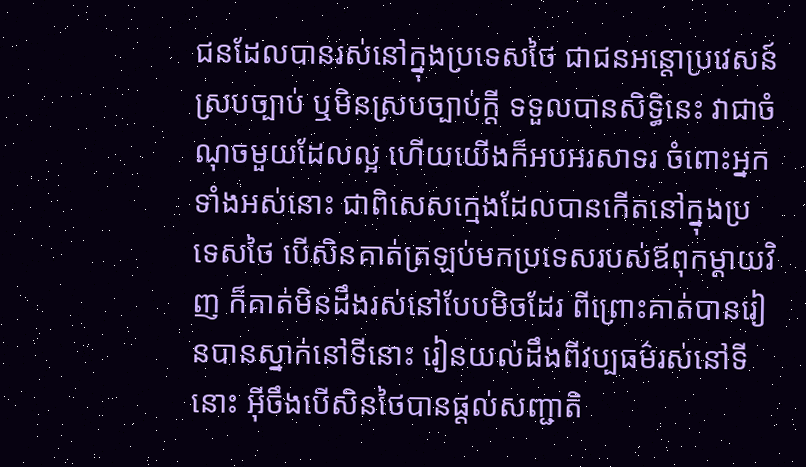ជនដែលបានរស់នៅក្នុងប្រទេសថៃ ជាជនអន្តោប្រវេសន៍ស្របច្បាប់ ឬមិនស្របច្បាប់ក្តី ទទួលបានសិទ្ធិនេះ វាជាចំណុចមួយដែលល្អ ហើយយើងក៏អបអរសាទរ ចំពោះអ្នកទាំងអស់នោះ ជាពិសេសក្មេងដែលបានកើតនៅក្នុងប្រទេសថៃ បើសិនគាត់ត្រឡប់មកប្រទេសរបស់ឪពុកម្តាយវិញ ក៏គាត់មិនដឹងរស់នៅបែបមិចដែរ ពីព្រោះគាត់បានរៀនបានស្នាក់នៅទីនោះ រៀនយល់ដឹងពីវប្បធម៌រស់នៅទីនោះ អ៊ីចឹងបើសិនថៃបានផ្តល់សញ្ជាតិ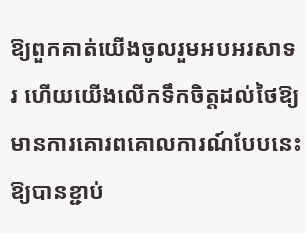ឱ្យពួកគាត់យើងចូលរួមអបអរសាទរ ហើយយើងលើកទឹកចិត្តដល់ថៃឱ្យមានការគោរពគោលការណ៍បែបនេះ ឱ្យបានខ្ជាប់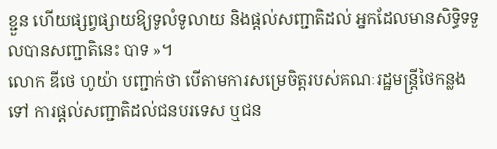ខ្ជួន ហើយផ្សព្វផ្សាយឱ្យទូលំទូលាយ និងផ្តល់សញ្ជាតិដល់ អ្នកដែលមានសិទ្ធិទទួលបានសញ្ជាតិនេះ បាទ »។
លោក ឌីថេ ហូយ៉ា បញ្ជាក់ថា បើតាមការសម្រេចិត្តរបស់គណៈរដ្ឋមន្ត្រីថៃកន្លងទៅ ការផ្តល់សញ្ជាតិដល់ជនបរទេស ឬជន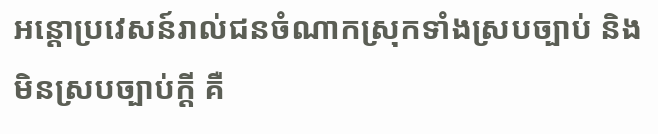អន្តោប្រវេសន៍រាល់ជនចំណាកស្រុកទាំងស្របច្បាប់ និងមិនស្របច្បាប់ក្តី គឺ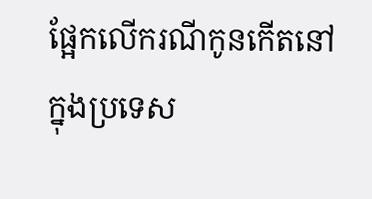ផ្អែកលើករណីកូនកើតនៅក្នុងប្រទេស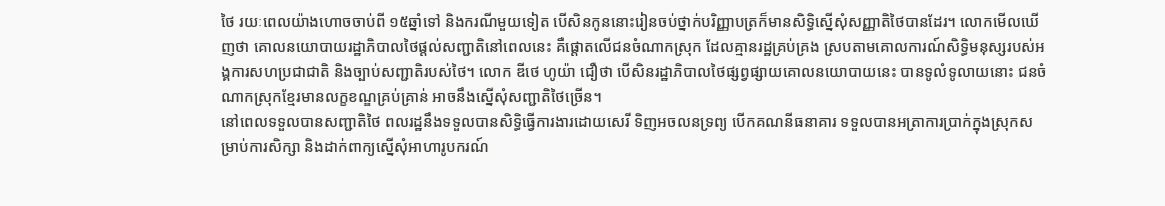ថៃ រយៈពេលយ៉ាងហោចចាប់ពី ១៥ឆ្នាំទៅ និងករណីមួយទៀត បើសិនកូននោះរៀនចប់ថ្នាក់បរិញ្ញាបត្រក៏មានសិទ្ធិស្នើសុំសញ្ញាតិថៃបានដែរ។ លោកមើលឃើញថា គោលនយោបាយរដ្ឋាភិបាលថៃផ្តល់សញ្ជាតិនៅពេលនេះ គឺផ្តោតលើជនចំណាកស្រុក ដែលគ្មានរដ្ឋគ្រប់គ្រង ស្របតាមគោលការណ៍សិទ្ធិមនុស្សរបស់អង្គការសហប្រជាជាតិ និងច្បាប់សញ្ជាតិរបស់ថៃ។ លោក ឌីថេ ហូយ៉ា ជឿថា បើសិនរដ្ឋាភិបាលថៃផ្សព្វផ្សាយគោលនយោបាយនេះ បានទូលំទូលាយនោះ ជនចំណាកស្រុកខ្មែរមានលក្ខខណ្ឌគ្រប់គ្រាន់ អាចនឹងស្នើសុំសញ្ជាតិថៃច្រើន។
នៅពេលទទួលបានសញ្ជាតិថៃ ពលរដ្ឋនឹងទទួលបានសិទ្ធិធ្វើការងារដោយសេរី ទិញអចលនទ្រព្យ បើកគណនីធនាគារ ទទួលបានអត្រាការប្រាក់ក្នុងស្រុកសម្រាប់ការសិក្សា និងដាក់ពាក្យស្នើសុំអាហារូបករណ៍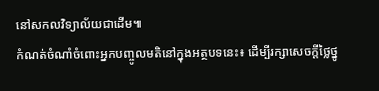នៅសកលវិទ្យាល័យជាដើម៕
កំណត់ចំណាំចំពោះអ្នកបញ្ចូលមតិនៅក្នុងអត្ថបទនេះ៖ ដើម្បីរក្សាសេចក្ដីថ្លៃថ្នូ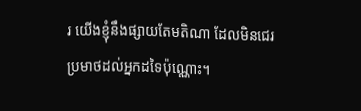រ យើងខ្ញុំនឹងផ្សាយតែមតិណា ដែលមិនជេរប្រមាថដល់អ្នកដទៃប៉ុណ្ណោះ។